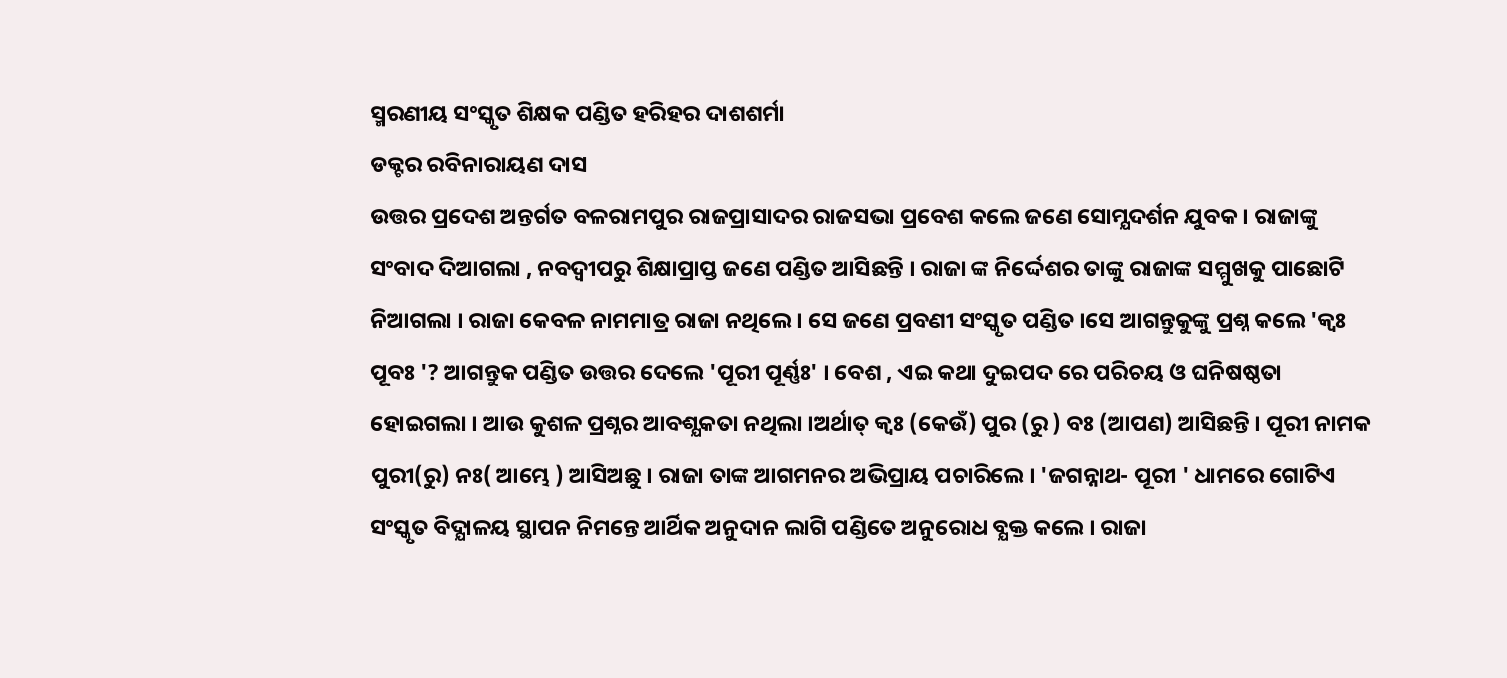ସ୍ମରଣୀୟ ସଂସ୍କୃତ ଶିକ୍ଷକ ପଣ୍ଡିତ ହରିହର ଦାଶଶର୍ମା
ଡକ୍ଟର ରବିନାରାୟଣ ଦାସ
ଉତ୍ତର ପ୍ରଦେଶ ଅନ୍ତର୍ଗତ ବଳରାମପୁର ରାଜପ୍ରାସାଦର ରାଜସଭା ପ୍ରବେଶ କଲେ ଜଣେ ସୋମ୍ଯଦର୍ଶନ ଯୁବକ । ରାଜାଙ୍କୁ ସଂବାଦ ଦିଆଗଲା , ନବଦ୍ବୀପରୁ ଶିକ୍ଷାପ୍ରାପ୍ତ ଜଣେ ପଣ୍ଡିତ ଆସିଛନ୍ତି । ରାଜା ଙ୍କ ନିର୍ଦ୍ଦେଶର ତାଙ୍କୁ ରାଜାଙ୍କ ସମ୍ମୁଖକୁ ପାଛୋଟି ନିଆଗଲା । ରାଜା କେବଳ ନାମମାତ୍ର ରାଜା ନଥିଲେ । ସେ ଜଣେ ପ୍ରବଣୀ ସଂସ୍କୃତ ପଣ୍ଡିତ ।ସେ ଆଗନ୍ତୁକୁଙ୍କୁ ପ୍ରଶ୍ନ କଲେ 'କ୍ବଃ ପୂବଃ '? ଆଗନ୍ତୁକ ପଣ୍ଡିତ ଉତ୍ତର ଦେଲେ 'ପୂରୀ ପୂର୍ଣ୍ଣଃ' । ବେଶ , ଏଇ କଥା ଦୁଇପଦ ରେ ପରିଚୟ ଓ ଘନିଷଷ୍ଠତା ହୋଇଗଲା । ଆଉ କୁଶଳ ପ୍ରଶ୍ନର ଆବଶ୍ଯକତା ନଥିଲା ।ଅର୍ଥାତ୍ କ୍ବଃ (କେଉଁ) ପୁର (ରୁ ) ବଃ (ଆପଣ) ଆସିଛନ୍ତି । ପୂରୀ ନାମକ ପୁରୀ(ରୁ) ନଃ( ଆମ୍ଭେ ) ଆସିଅଛୁ । ରାଜା ତାଙ୍କ ଆଗମନର ଅଭିପ୍ରାୟ ପଚାରିଲେ । 'ଜଗନ୍ନାଥ- ପୂରୀ ' ଧାମରେ ଗୋଟିଏ ସଂସ୍କୃତ ବିଦ୍ଯାଳୟ ସ୍ଥାପନ ନିମନ୍ତେ ଆର୍ଥିକ ଅନୁଦାନ ଲାଗି ପଣ୍ଡିତେ ଅନୁରୋଧ ବ୍ଯକ୍ତ କଲେ । ରାଜା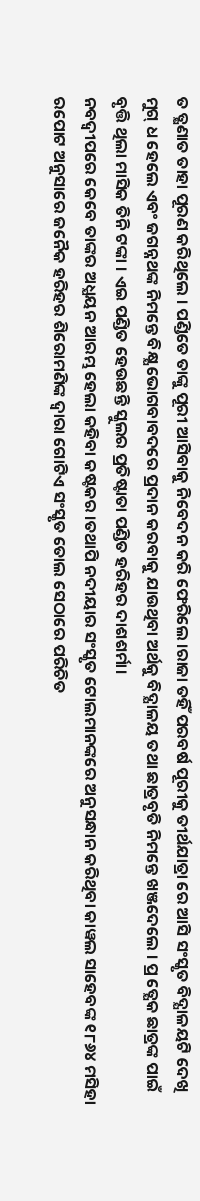ତ ତ୍କ୍ଷଣାତ ତାହା ପୂରଣ କରିଥିଲେ । ପଣ୍ଡିତେ ତାଙ୍କୁ ପୂରୀ ଆସିବାକୁ ନିବେଦନ କରି ଫେରିଲେ ।ରାଜା ତହିଁ ପରବର୍ଷ ପୂରୀକୁ ତୀର୍ଥଯାତ୍ରା ରେ ଆସି ସଂସ୍କୃତ ବିଦ୍ଯାଳୟଟି ଦେଖି ମୁଗ୍ ଧ ହେଲେ ଏବଂ ଜଗନ୍ନଥଙ୍କ ନିମନ୍ତେ ବିକ୍ଷ୍ଯ ଭୋଗବାବଦରେ ପ୍ରଦାନ କରବାକୁ ଯାଉଥିବା ଅର୍ଥକୁ ବିଦ୍ଯାଳୟ ତଥା ଛାତ୍ରବୃତି ନିମନ୍ତେ ଖଞ୍ଜଦେଲେ । ପ୍ର ତ୍ଯେକ ଛାତ୍ରଙ୍କ ପାଇଁ ବୃତ୍ତି ଥିଲା ମାସିକ ତିନି ଟଙ୍କା । ଏଇ ପଣ୍ଡିତ ହେଉଛନ୍ତି ସ୍କୁଲର ପ୍ରତିଷ୍ଟାତା ପଣ୍ଡିତ ହରିହର ଦାଶଶର୍ମା।
ନବଦ୍ବୀପରେ କେବେ ତାଙ୍କର ଅଧ୍ଯୟନ ଆରମ୍ଭ ହେଲା କହିବା କଷ୍ଟକର ।ତଥାପି ନଦୀୟାର ସଂସ୍କୃତ ଟୋଲମାନଙ୍କରେ ଅନୁସନ୍ଧାନ କରିଥିବା କାୱଲ ସାହେବଙ୍କ ୧୮୬୪ ମସିହା ରପୋଟ ଅନୁସାରେ ଜନୈକ ହରିହର ଶିରୋମଣିଙ୍କ ଦ୍ବାରା ଗୋଟିଏ ସଂସ୍କୃତ ତୋଲ ସେଠାରେ ପରିଚିତ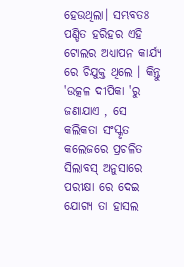ହେଉଥିଲା। ସମ୍ଭବତଃ ପଣ୍ଡିତ ହରିହର ଏହି ଟୋଲର ଅଧ୍ଯାପନ କାର୍ଯ୍ଯ ରେ ଚିଯୁକ୍ତ ଥିଲେ । କିନ୍ତୁ 'ଉତ୍କଳ ଦୀପିକା 'ରୁ ଜଣାଯାଏ , ସେ କଲିକତା ସଂସ୍କୃତ କଲେଜରେ ପ୍ରଚଳିତ ସିଲାବସ୍ ଅନୁସାରେ ପରୀକ୍ଷା ରେ ଦେଇ ଯୋଗ୍ଯ ତା ହାସଲ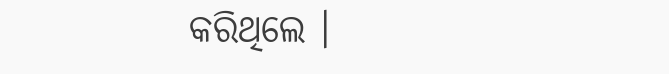କରିଥିଲେ ।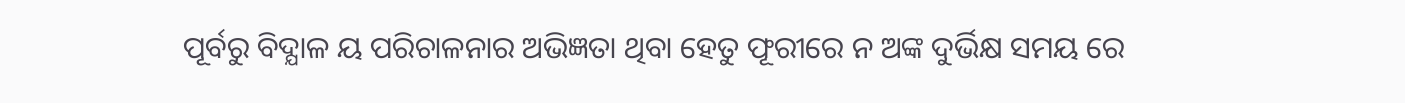ପୂର୍ବରୁ ବିଦ୍ଯାଳ ୟ ପରିଚାଳନାର ଅଭିଜ୍ଞତା ଥିବା ହେତୁ ଫୂରୀରେ ନ ଅଙ୍କ ଦୁର୍ଭିକ୍ଷ ସମୟ ରେ